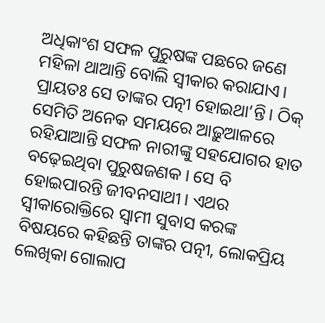ଅଧିକାଂଶ ସଫଳ ପୁରୁଷଙ୍କ ପଛରେ ଜଣେ ମହିଳା ଥାଆନ୍ତି ବୋଲି ସ୍ବୀକାର କରାଯାଏ। ପ୍ରାୟତଃ ସେ ତାଙ୍କର ପତ୍ନୀ ହୋଇଥା’ନ୍ତି। ଠିକ୍‌ ସେମିତି ଅନେକ ସମୟରେ ଆଢ଼ୁଆଳରେ ରହିଯାଆନ୍ତି ସଫଳ ନାରୀଙ୍କୁ ସହଯୋଗର ହାତ ବଢ଼େଇଥିବା ପୁରୁଷଜଣକ। ସେ ବି ହୋଇପାରନ୍ତି ଜୀବନସାଥୀ। ଏଥର ସ୍ବୀକାରୋକ୍ତିରେ ସ୍ବାମୀ ସୁବାସ କରଙ୍କ ବିଷୟରେ କହିଛନ୍ତି ତାଙ୍କର ପତ୍ନୀ, ଲୋକପ୍ରିୟ ଲେଖିକା ଗୋଲାପ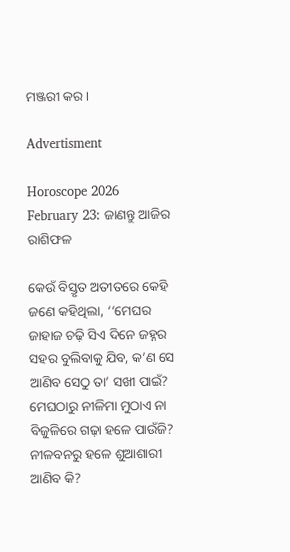ମଞ୍ଜରୀ କର।

Advertisment

Horoscope 2026 February 23: ଜାଣନ୍ତୁ ଆଜିର ରାଶିଫଳ

କେଉଁ ବିସ୍ତୃତ ଅତୀତରେ କେହି ଜଣେ କହିଥିଲା, ‘‘ମେଘର ଜାହାଜ ଚଢ଼ି ସିଏ ଦିନେ ଜହ୍ନର ସହର ବୁଲିବାକୁ ଯିବ, କ’ଣ ସେ ଆଣିବ ସେଠୁ ତା’ ସଖୀ ପାଇଁ? ମେଘଠାରୁ ନୀଳିମା ମୁଠାଏ ନା ବିଜୁଳିରେ ଗଢ଼ା ହଳେ ପାଉଁଜି? ନୀଳବନରୁ ହଳେ ଶୁଆଶାରୀ ଆଣିବ କି?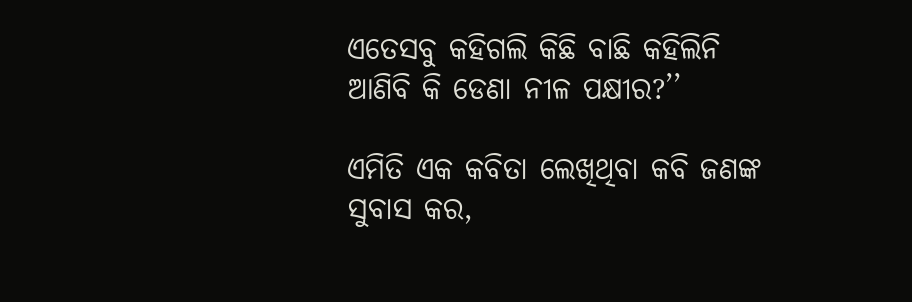ଏତେସବୁ କହିଗଲି କିଛି ବାଛି କହିଲିନି ଆଣିବି କି ଡେଣା ନୀଳ ପକ୍ଷୀର?’’

ଏମିତି ଏକ କବିତା ଲେଖିଥିବା କବି ଜଣଙ୍କ ସୁବାସ କର,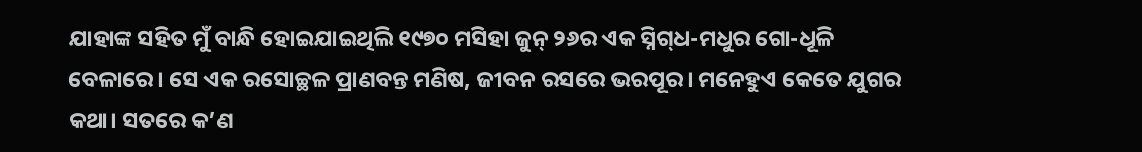ଯାହାଙ୍କ ସହିତ ମୁଁ ବାନ୍ଧି ହୋଇଯାଇଥିଲି ୧୯୭୦ ମସିହା ଜୁନ୍ ୨୬ର ଏକ ସ୍ନିଗ୍‌ଧ-ମଧୁର ଗୋ-ଧୂଳି ବେଳାରେ। ସେ ଏକ ‌‌ରସୋଚ୍ଛଳ ପ୍ରାଣବନ୍ତ ମଣିଷ, ଜୀବନ ରସରେ ଭରପୂର। ମନେହୁଏ କେତେ ଯୁଗର କଥା। ସତରେ କ’ଣ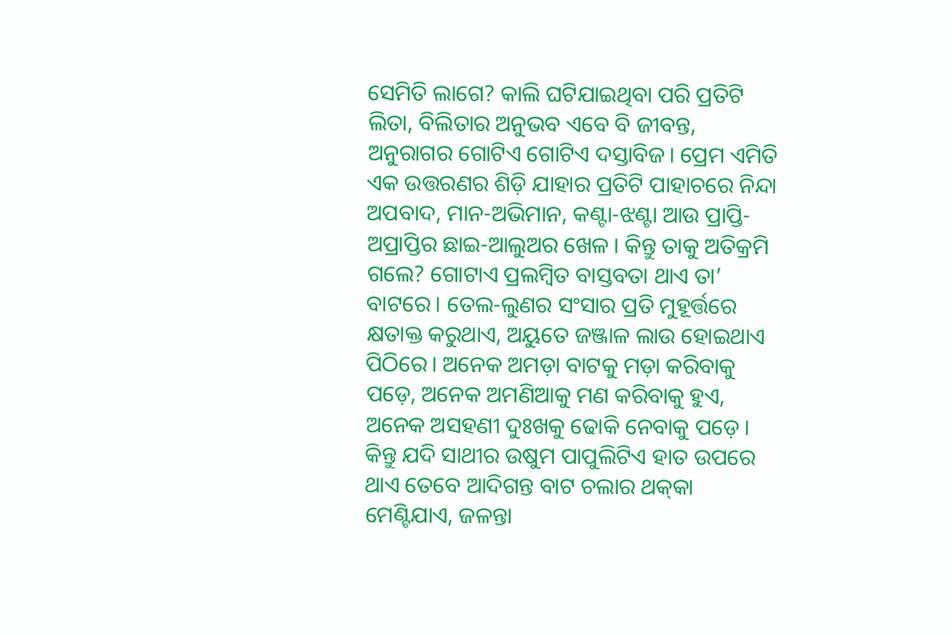ସେମିତି ଲାଗେ? କାଲି ଘଟିଯାଇଥିବା ପରି ପ୍ରତିଟି ଲିତା, ବିଲିତାର ଅନୁଭବ ଏବେ ବି ଜୀବନ୍ତ, ଅନୁରାଗର ଗୋଟିଏ ଗୋଟିଏ ଦସ୍ତାବିଜ। ପ୍ରେମ ଏମିତି ଏକ ଉତ୍ତରଣର ଶିଡ଼ି ଯାହାର ପ୍ରତିଟି ପାହାଚରେ ନିନ୍ଦା ଅପବାଦ, ମାନ-ଅଭିମାନ, କଣ୍ଟା-ଝଣ୍ଟା ଆଉ ପ୍ରାପ୍ତି-ଅପ୍ରାପ୍ତିର ଛାଇ-ଆଲୁଅର ଖେଳ। କିନ୍ତୁ ତାକୁ ଅତିକ୍ରମି ଗଲେ? ଗୋଟାଏ ପ୍ରଲମ୍ବିତ ବାସ୍ତବତା ଥାଏ ତା’ ବାଟରେ। ତେଲ-ଲୁଣର ସଂସାର ପ୍ରତି ମୁହୂର୍ତ୍ତରେ କ୍ଷତାକ୍ତ କରୁଥାଏ, ଅୟୁତେ ଜଞ୍ଜାଳ ଲାଉ ହୋଇଥାଏ ପିଠିରେ। ଅନେକ ଅମଡ଼ା ବାଟକୁ ମଡ଼ା କରିବାକୁ ପଡ଼େ, ଅନେକ ଅମଣିଆକୁ ମଣ କରିବାକୁ ହୁଏ, ଅନେକ ଅସହଣୀ ଦୁଃଖକୁ ଢୋକି ନେବାକୁ ପଡ଼େ। କିନ୍ତୁ ଯଦି ସାଥୀର ଉଷୁମ ପାପୁଲିଟିଏ ହାତ ଉପରେ ଥାଏ ତେବେ ଆଦିଗନ୍ତ ବାଟ ଚଲାର ଥକ୍‌କା ମେଣ୍ଟିଯାଏ, ଜଳନ୍ତା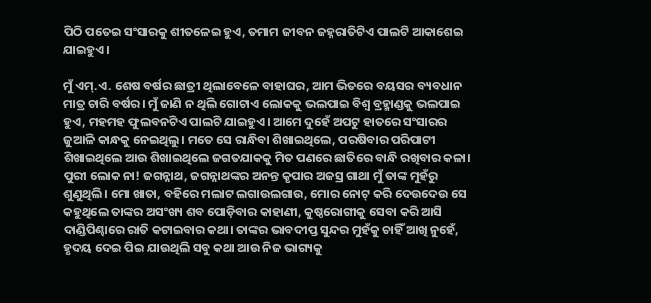ପିଠି ପତେଇ ସଂସାରକୁ ଶୀତଳେଇ ହୁଏ, ତମାମ ଜୀବନ ଜହ୍ନରାତିଟିଏ ପାଲଟି ଆକାଶେଇ ଯାଇହୁଏ।

ମୁଁ ଏମ୍.ଏ. ଶେଷ ବର୍ଷର ଛାତ୍ରୀ ଥିଲାବେଳେ ବାହାଘର, ଆମ ଭିତରେ ବୟସର ବ୍ୟବଧାନ ମାତ୍ର ଚାରି ବର୍ଷର। ମୁଁ ଜାଣି ନ ଥିଲି ଗୋଟାଏ ଲୋକକୁ ଭଲପାଇ ବିଶ୍ବ ବ୍ରହ୍ମାଣ୍ଡକୁ ଭଲପାଇ ହୁଏ, ମହମହ ଫୁଲବନଟିଏ ପାଲଟି ଯାଇହୁଏ। ଆମେ ଦୁହେଁ ଅପଟୁ ହାତରେ ସଂସାରର ଜୁଆଳି କାନ୍ଧକୁ ନେଇଥିଲୁ। ମତେ ସେ ରାନ୍ଧିବା ଶିଖାଇଥିଲେ, ପରଷିବାର ପରିପାଟୀ ଶିଖାଇଥିଲେ ଆଉ ଶିଖାଇଥିଲେ ଜଗତଯାକକୁ ମିତ ପଣରେ ଛାତିରେ ବାନ୍ଧି ରଖିବାର କଳା। ପୁରୀ ଲୋକ ନା! ଜଗନ୍ନାଥ, ଜଗନ୍ନାଥଙ୍କର ଅନନ୍ତ କୃପାର ଅଜସ୍ର ଗାଥା ମୁଁ ତାଙ୍କ ମୁହଁରୁ ଶୁଣୁଥିଲି। ମୋ ଖାତା, ବହିରେ ମଲାଟ ଲଗାଉଲଗାଉ, ମୋର ନୋଟ୍ କରି ଦେଉଦେଉ ସେ କହୁଥିଲେ ତାଙ୍କର ଅସଂଖ୍ୟ ଶବ ପୋଡ଼ିବାର କାହାଣୀ, କୁଷ୍ଠରୋଗୀକୁ ସେବା କରି ଆସି ଦାଣ୍ଡିପିଣ୍ଢାରେ ରାତି କଟାଇବାର କଥା। ତାଙ୍କର ଭାବଦୀପ୍ତ ସୁନ୍ଦର ମୁହଁକୁ ଚାହିଁ ଆଖି ନୁହେଁ, ହୃଦୟ ଦେଇ ପିଇ ଯାଉଥିଲି ସବୁ କଥା ଆଉ ନିଜ ଭାଗ୍ୟକୁ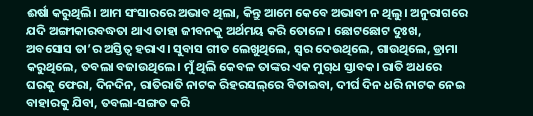ଈର୍ଷା କରୁଥିଲି। ଆମ ସଂସାରରେ ଅଭାବ ଥିଲା, କିନ୍ତୁ ଆମେ କେବେ ଅଭାବୀ ନ ଥିଲୁ। ଅନୁରାଗରେ ଯଦି ଅଙ୍ଗୀକାରବଦ୍ଧତା ଥାଏ ତାହା ଜୀବନକୁ ଅର୍ଥମୟ କରି ତୋଳେ। ଛୋଟଛୋଟ ଦୁଃଖ, ଅବସୋସ ତା’ର ଅସ୍ତିତ୍ବ ହରାଏ। ସୁବାସ ଗୀତ ଲେଖୁଥିଲେ, ସ୍ବର ଦେଉଥିଲେ, ଗାଉଥିଲେ, ଡ୍ରାମା କରୁଥିଲେ, ତବଲା ବଜାଉଥିଲେ। ମୁଁ ଥିଲି କେବଳ ତାଙ୍କର ଏକ ମୁଗ୍‌ଧ ସ୍ତାବକ। ରାତି ଅଧରେ ଘରକୁ ଫେରା, ଦିନଦିନ, ରାତିରାତି ନାଟକ ରିହରସଲ୍‌ରେ ବିତାଇବା, ଦୀର୍ଘ ଦିନ ଧରି ନାଟକ ନେଇ ବାହାରକୁ ଯିବା, ତବଲା-ସଙ୍ଗତ କରି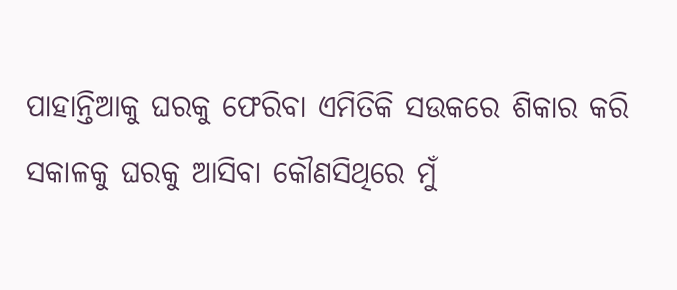ପାହାନ୍ତିଆକୁ ଘରକୁ ଫେରିବା ଏମିତିକି ସଉକରେ ଶିକାର କରି ସକାଳକୁ ଘରକୁ ଆସିବା କୌଣସିଥିରେ ମୁଁ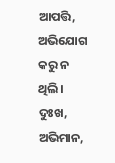ଆପତ୍ତି, ଅଭିଯୋଗ କରୁ ନ ଥିଲି। ଦୁଃଖ, ଅଭିମାନ,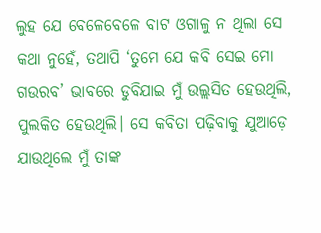ଲୁହ ଯେ ବେଳେବେଳେ ବାଟ ଓଗାଳୁ ନ ଥିଲା ସେ କଥା ନୁହେଁ, ତଥାପି ‘ତୁମେ ଯେ କବି ସେଇ ମୋ ଗଉରବ’ ଭାବରେ ଡୁବିଯାଇ ମୁଁ ଉଲ୍ଲସିତ ହେଉଥିଲି, ପୁଲକିତ ହେଉଥିଲି। ସେ କବିତା ପଢ଼ିବାକୁ ଯୁଆଡ଼େ ଯାଉଥିଲେ ମୁଁ ତାଙ୍କ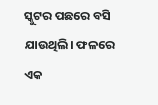ସ୍କୁଟର ପଛରେ ବସି ଯାଉଥିଲି। ଫଳରେ ଏକ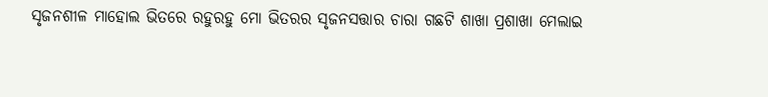ସୃଜନଶୀଳ ମାହୋଲ ଭିତରେ ରହୁରହୁ ମୋ ଭିତରର ସୃଜନସତ୍ତାର ଚାରା ଗଛଟି ଶାଖା ପ୍ରଶାଖା ମେଲାଇ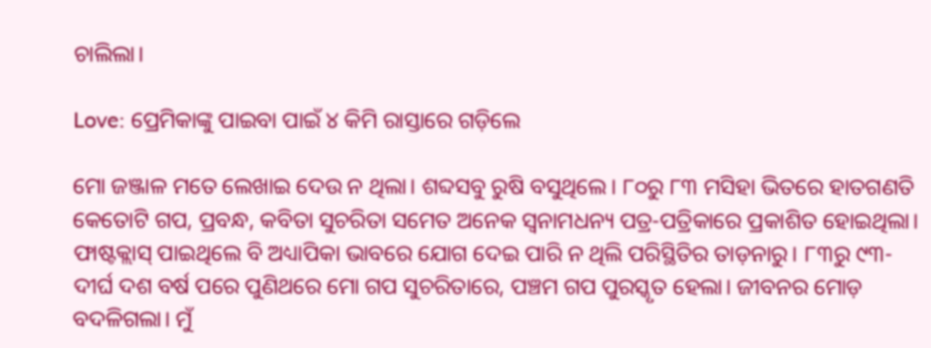ଚାଲିଲା।

Love: ପ୍ରେମିକାଙ୍କୁ ପାଇବା ପାଇଁ ୪ କିମି ରାସ୍ତାରେ ଗଡ଼ିଲେ

ମୋ ଜଞ୍ଜାଳ ମତେ ଲେଖାଇ ଦେଉ ନ ଥିଲା। ଶବ୍ଦସବୁ ରୁଷି ବସୁଥିଲେ। ୮୦ରୁ ୮୩ ମସିହା ଭିତରେ ହାତଗଣତି କେତୋଟି ଗପ, ପ୍ରବନ୍ଧ, କବିତା ସୁଚରିତା ସମେତ ଅନେକ ସ୍ବନାମଧନ୍ୟ ପତ୍ର-ପତ୍ରିକାରେ ପ୍ରକାଶିତ ହୋଇଥିଲା। ଫାଷ୍ଟକ୍ଲାସ୍ ପାଇଥିଲେ ବି ଅଧ୍ୟାପିକା ଭାବରେ ଯୋଗ ଦେଇ ପାରି ନ ଥିଲି ପରିସ୍ଥିତିର ତାଡ଼ନାରୁ। ୮୩ରୁ ୯୩- ଦୀର୍ଘ ଦଶ ବର୍ଷ ପରେ ପୁଣିଥରେ ମୋ ଗପ ସୁଚରିତାରେ, ପଞ୍ଚମ ଗପ ପୁରସ୍କୃତ ହେଲା। ଜୀବନର ମୋଡ଼ ବଦଳିଗଲା। ମୁଁ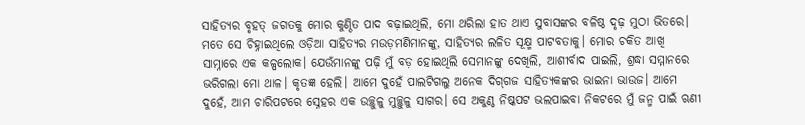ସାହିତ୍ୟର ବୃହତ୍ ଜଗତକୁ ମୋର କୁଣ୍ଠିତ ପାଦ ବଢ଼ାଇଥିଲି, ମୋ ଥରିଲା ହାତ ଥାଏ ସୁବାସଙ୍କର ବଳିଷ୍ଠ ଦୃଢ଼ ମୁଠା ଭିତରେ। ମତେ ସେ ଚିହ୍ନାଇଥିଲେ ଓଡ଼ିଆ ସାହିତ୍ୟର ମଉଡ଼ମଣିମାନଙ୍କୁ, ସାହିତ୍ୟର ଲଳିତ ସୂକ୍ଷ୍ମ ପାଟବତାକୁ। ମୋର ଚକିତ ଆଖି ସାମ୍ନାରେ ଏକ କଳ୍ପଲୋକ। ଯେଉଁମାନଙ୍କୁ ପଢ଼ି ମୁଁ ବଡ଼ ହୋଇଥିଲି ସେମାନଙ୍କୁ ଦେଖିଲି, ଆଶୀର୍ବାଦ ପାଇଲି, ଶ୍ରଦ୍ଧା ସମ୍ମାନରେ ଭରିଗଲା ମୋ ଥାଳ। କୃତଜ୍ଞ ହେଲି। ଆମେ ଦୁହେଁ ପାଲଟିଗଲୁ ଅନେକ ଦିଗ୍‌ଗଜ ସାହିତ୍ୟକଙ୍କର ଭାଇନା ଭାଉଜ। ଆମେ ଦୁହେଁ, ଆମ ଚାରିପଟରେ ସ୍ନେହର ଏକ ଉଚ୍ଛୁଳୁ ମୁଚ୍ଛୁଳୁ ସାଗର। ସେ ଅକୁଣ୍ଠ ନିଷ୍କପଟ ଭଲପାଇବା ନିକଟରେ ମୁଁ ଜନ୍ମ ପାଇଁ ଋଣୀ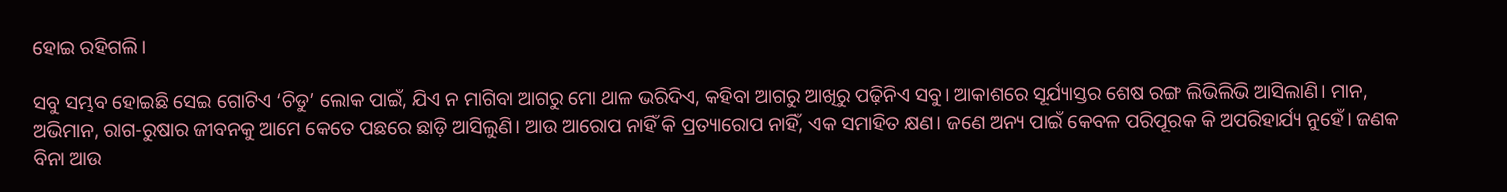ହୋଇ ରହିଗଲି।

ସବୁ ସମ୍ଭବ ହୋଇଛି ସେଇ ଗୋଟିଏ ‘ଚିଡୁ’ ଲୋକ ପାଇଁ, ଯିଏ ନ ମାଗିବା ଆଗରୁ ମୋ ଥାଳ ଭରିଦିଏ, କହିବା ଆଗରୁ ଆଖିରୁ ପଢ଼ିନିଏ ସବୁ। ଆକାଶରେ ସୂର୍ଯ୍ୟାସ୍ତର ଶେଷ ରଙ୍ଗ ଲିଭିଲିଭି ଆସିଲାଣି। ମାନ, ଅଭିମାନ, ରାଗ-ରୁଷାର ଜୀବନକୁ ଆମେ କେତେ ପଛରେ ଛାଡ଼ି ଆସିଲୁଣି। ଆଉ ଆରୋପ ନାହିଁ କି ପ୍ରତ୍ୟାରୋପ ନାହିଁ, ଏକ ସମାହିତ କ୍ଷଣ। ଜଣେ ଅନ୍ୟ ପାଇଁ କେବଳ ପରିପୂରକ କି ଅପରିହାର୍ଯ୍ୟ ନୁହେଁ। ଜଣକ ବିନା ଆଉ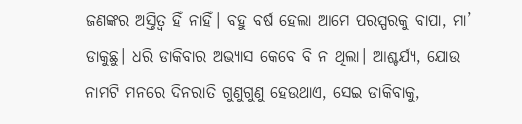ଜଣଙ୍କର ଅସ୍ତିତ୍ବ ହିଁ ନାହିଁ। ବହୁ ବର୍ଷ ହେଲା ଆମେ ପରସ୍ପରକୁ ବାପା, ମା’ ଡାକୁଛୁ। ଧରି ଡାକିବାର ଅଭ୍ୟାସ କେବେ ବି ନ ଥିଲା। ଆଶ୍ଚର୍ଯ୍ୟ, ଯୋଉ ନାମଟି ମନରେ ଦିନରାତି ଗୁଣୁଗୁଣୁ ହେଉଥାଏ, ସେଇ ଡାକିବାକୁ,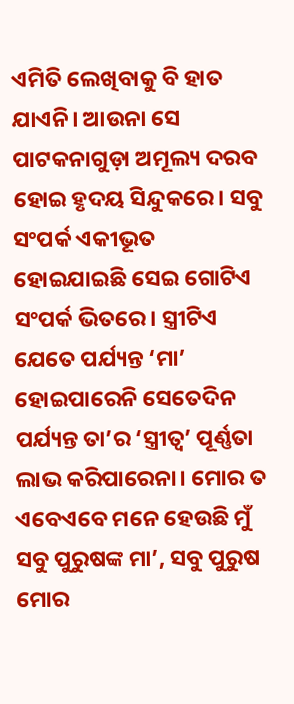ଏମିତି ଲେଖିବାକୁ ବି ହାତ ଯାଏନି। ଆଉନା ସେ ପାଟକନାଗୁଡ଼ା ଅମୂଲ୍ୟ ଦରବ ହୋଇ ହୃଦୟ ସିନ୍ଦୁକରେ। ସବୁ ସଂପର୍କ ଏକୀଭୂତ ହୋଇଯାଇଛି ସେଇ ଗୋଟିଏ ସଂପର୍କ ଭିତରେ। ସ୍ତ୍ରୀଟିଏ ଯେତେ ପର୍ଯ୍ୟନ୍ତ ‘ମା’ ହୋଇପାରେନି ସେତେଦିନ ପର୍ଯ୍ୟନ୍ତ ତା’ର ‘ସ୍ତ୍ରୀତ୍ବ’ ପୂର୍ଣ୍ଣତା ଲାଭ କରିପାରେନା। ମୋର ତ ଏବେଏବେ ମନେ ହେଉଛି ମୁଁ ସବୁ ପୁରୁଷଙ୍କ ମା’, ସବୁ ପୁରୁଷ ମୋର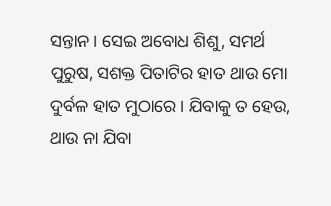ସନ୍ତାନ। ସେଇ ଅବୋଧ ଶିଶୁ, ସମର୍ଥ ପୁରୁଷ, ସଶକ୍ତ ପିତାଟିର ହାତ ଥାଉ ମୋ ଦୁର୍ବଳ ହାତ ମୁଠାରେ। ଯିବାକୁ ତ ହେଉ, ଥାଉ ନା ଯିବା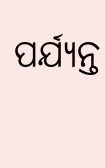ପର୍ଯ୍ୟନ୍ତ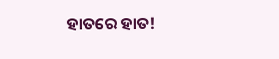ହାତରେ ହାତ!